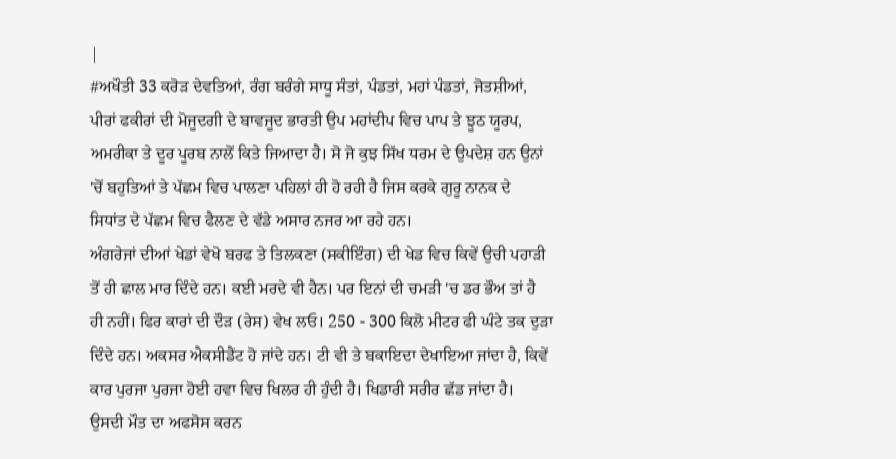|
#ਅਖੌਤੀ 33 ਕਰੋੜ ਦੇਵਤਿਆਂ, ਰੰਗ ਬਰੰਗੇ ਸਾਧੂ ਸੰਤਾਂ, ਪੰਡਤਾਂ, ਮਹਾਂ ਪੰਡਤਾਂ, ਜੋਤਸ਼ੀਆਂ,
ਪੀਰਾਂ ਫਕੀਰਾਂ ਦੀ ਮੋਜੂਦਗੀ ਦੇ ਬਾਵਜੂਦ ਭਾਰਤੀ ਉਪ ਮਹਾਂਦੀਪ ਵਿਚ ਪਾਪ ਤੇ ਝੂਠ ਯੂਰਪ,
ਅਮਰੀਕਾ ਤੇ ਦੂਰ ਪੂਰਬ ਨਾਲੋਂ ਕਿਤੇ ਜਿਆਦਾ ਹੈ। ਸੋ ਜੋ ਕੁਝ ਸਿੱਖ ਧਰਮ ਦੇ ਉਪਦੇਸ਼ ਹਨ ਉਨਾਂ
'ਚੋਂ ਬਹੁਤਿਆਂ ਤੇ ਪੱਛਮ ਵਿਚ ਪਾਲਣਾ ਪਹਿਲਾਂ ਹੀ ਹੋ ਰਹੀ ਹੈ ਜਿਸ ਕਰਕੇ ਗੁਰੂ ਨਾਨਕ ਦੇ
ਸਿਧਾਂਤ ਦੇ ਪੱਛਮ ਵਿਚ ਫੈਲਣ ਦੇ ਵੱਡੇ ਅਸਾਰ ਨਜਰ ਆ ਰਹੇ ਹਨ।
ਅੰਗਰੇਜਾਂ ਦੀਆਂ ਖੇਡਾਂ ਵੇਖੋ ਬਰਫ ਤੇ ਤਿਲਕਣਾ (ਸਕੀਇੰਗ) ਦੀ ਖੇਡ ਵਿਚ ਕਿਵੇਂ ਉਚੀ ਪਹਾੜੀ
ਤੋਂ ਹੀ ਛਾਲ ਮਾਰ ਦਿੰਦੇ ਹਨ। ਕਈ ਮਰਦੇ ਵੀ ਹੈਨ। ਪਰ ਇਨਾਂ ਦੀ ਚਮੜੀ 'ਚ ਡਰ ਭੌਅ ਤਾਂ ਹੈ
ਹੀ ਨਹੀਂ। ਫਿਰ ਕਾਰਾਂ ਦੀ ਦੌੜ (ਰੇਸ) ਵੇਖ ਲਓ। 250 - 300 ਕਿਲੋ ਮੀਟਰ ਫੀ ਘੰਟੇ ਤਕ ਦੁੜਾ
ਦਿੰਦੇ ਹਨ। ਅਕਸਰ ਐਕਸੀਡੈਂਟ ਹੋ ਜਾਂਦੇ ਹਨ। ਟੀ ਵੀ ਤੇ ਬਕਾਇਦਾ ਦੇਖਾਇਆ ਜਾਂਦਾ ਹੈ, ਕਿਵੇਂ
ਕਾਰ ਪੁਰਜਾ ਪੁਰਜਾ ਹੋਈ ਹਵਾ ਵਿਚ ਖਿਲਰ ਹੀ ਹੁੰਦੀ ਹੈ। ਖਿਡਾਰੀ ਸਰੀਰ ਛੱਡ ਜਾਂਦਾ ਹੈ।
ਉਸਦੀ ਮੌਤ ਦਾ ਅਫਸੋਸ ਕਰਨ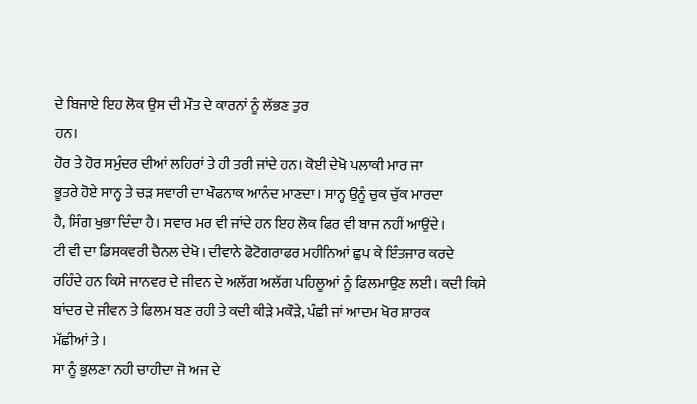ਦੇ ਬਿਜਾਏ ਇਹ ਲੋਕ ਉਸ ਦੀ ਮੌਤ ਦੇ ਕਾਰਨਾਂ ਨੂੰ ਲੱਭਣ ਤੁਰ
ਹਨ।
ਹੋਰ ਤੇ ਹੋਰ ਸਮੁੰਦਰ ਦੀਆਂ ਲਹਿਰਾਂ ਤੇ ਹੀ ਤਰੀ ਜਾਂਦੇ ਹਨ। ਕੋਈ ਦੇਖੋ ਪਲਾਕੀ ਮਾਰ ਜਾ
ਭੂਤਰੇ ਹੋਏ ਸਾਨ੍ਹ ਤੇ ਚੜ ਸਵਾਰੀ ਦਾ ਖੌਫਨਾਕ ਆਨੰਦ ਮਾਣਦਾ। ਸਾਨ੍ਹ ਉਨੂੰ ਚੁਕ ਚੁੱਕ ਮਾਰਦਾ
ਹੈ, ਸਿੰਗ ਖੁਭਾ ਦਿੰਦਾ ਹੈ। ਸਵਾਰ ਮਰ ਵੀ ਜਾਂਦੇ ਹਨ ਇਹ ਲੋਕ ਫਿਰ ਵੀ ਬਾਜ ਨਹੀਂ ਆਉਂਦੇ।
ਟੀ ਵੀ ਦਾ ਡਿਸਕਵਰੀ ਚੈਨਲ ਦੇਖੋ। ਦੀਵਾਨੇ ਫੋਟੋਗਰਾਫਰ ਮਹੀਨਿਆਂ ਛੁਪ ਕੇ ਇੰਤਜਾਰ ਕਰਦੇ
ਰਹਿੰਦੇ ਹਨ ਕਿਸੇ ਜਾਨਵਰ ਦੇ ਜੀਵਨ ਦੇ ਅਲੱਗ ਅਲੱਗ ਪਹਿਲੂਆਂ ਨੂੰ ਫਿਲਮਾਉਣ ਲਈ। ਕਦੀ ਕਿਸੇ
ਬਾਂਦਰ ਦੇ ਜੀਵਨ ਤੇ ਫਿਲਮ ਬਣ ਰਹੀ ਤੇ ਕਦੀ ਕੀੜੇ ਮਕੌੜੇ, ਪੰਛੀ ਜਾਂ ਆਦਮ ਖੋਰ ਸ਼ਾਰਕ
ਮੱਛੀਆਂ ਤੇ ।
ਸਾ ਨੂੰ ਭੁਲਣਾ ਨਹੀ ਚਾਹੀਦਾ ਜੋ ਅਜ ਦੇ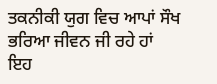ਤਕਨੀਕੀ ਯੁਗ ਵਿਚ ਆਪਾਂ ਸੌਖ ਭਰਿਆ ਜੀਵਨ ਜੀ ਰਹੇ ਹਾਂ
ਇਹ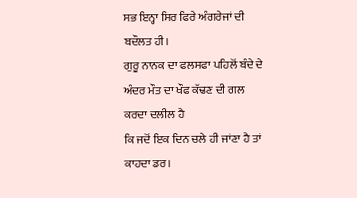ਸਭ ਇਨ੍ਹਾ ਸਿਰ ਫਿਰੇ ਅੰਗਰੇਜਾਂ ਦੀ ਬਦੌਲਤ ਹੀ।
ਗੁਰੂ ਨਾਨਕ ਦਾ ਫਲਸਫਾ ਪਹਿਲੋਂ ਬੰਦੇ ਦੇ ਅੰਦਰ ਮੌਤ ਦਾ ਖੌਫ ਕੱਢਣ ਦੀ ਗਲ ਕਰਦਾ ਦਲੀਲ ਹੈ
ਕਿ ਜਦੋਂ ਇਕ ਦਿਨ ਚਲੇ ਹੀ ਜਾਂਣਾ ਹੈ ਤਾਂ ਕਾਹਦਾ ਡਰ।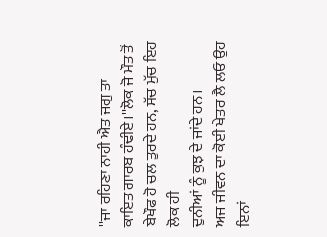''ਜਾ ਰਹਿਣਾ ਨਾਹੀ ਐਤ ਜਗੁ ਤਾ
ਕਾਇਤ ਗਾਰਬ ਹੰਢੀਏ।''ਲੋਕ ਜੋ ਮੌਤ ਤੋਂ ਬੇਖੌਫ ਹੋ ਚਲ ਤੁਰਦੇ ਹਨ, ਸੱਚ ਮੁੱਚ ਇਹ ਲੋਕ ਹੀ
ਦੁਨੀਆਂ ਨੂੰ ਕੁਝ ਦੇ ਜਾਂਦੇ ਹਨ।
ਅਜ ਜੀਵਨ ਦਾ ਕੋਈ ਖੇਤਰ ਲੈ ਲਓ ਉਹ ਇਨਾਂ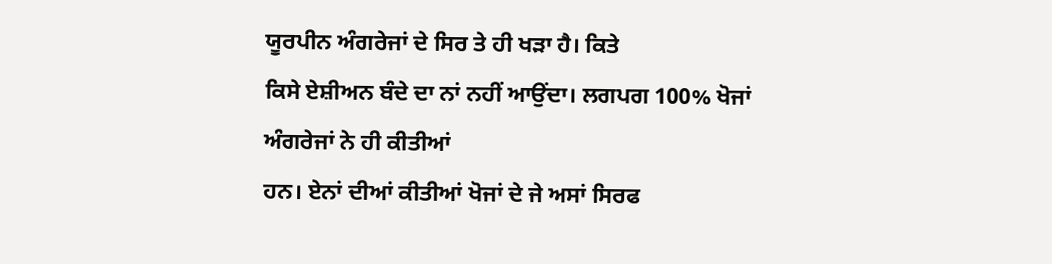ਯੂਰਪੀਨ ਅੰਗਰੇਜਾਂ ਦੇ ਸਿਰ ਤੇ ਹੀ ਖੜਾ ਹੈ। ਕਿਤੇ
ਕਿਸੇ ਏਸ਼ੀਅਨ ਬੰਦੇ ਦਾ ਨਾਂ ਨਹੀਂ ਆਉਂਦਾ। ਲਗਪਗ 100% ਖੋਜਾਂ ਅੰਗਰੇਜਾਂ ਨੇ ਹੀ ਕੀਤੀਆਂ
ਹਨ। ਏਨਾਂ ਦੀਆਂ ਕੀਤੀਆਂ ਖੋਜਾਂ ਦੇ ਜੇ ਅਸਾਂ ਸਿਰਫ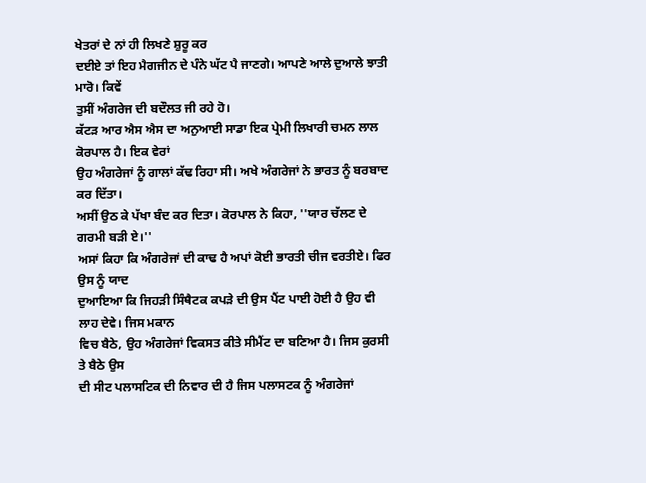ਖੇਤਰਾਂ ਦੇ ਨਾਂ ਹੀ ਲਿਖਣੇ ਸ਼ੁਰੂ ਕਰ
ਦਈਏ ਤਾਂ ਇਹ ਮੈਗਜੀਨ ਦੇ ਪੰਨੇ ਘੱਟ ਪੈ ਜਾਣਗੇ। ਆਪਣੇ ਆਲੇ ਦੁਆਲੇ ਝਾਤੀ ਮਾਰੋ। ਕਿਵੇਂ
ਤੁਸੀਂ ਅੰਗਰੇਜ ਦੀ ਬਦੌਲਤ ਜੀ ਰਹੇ ਹੋ।
ਕੱਟੜ ਆਰ ਐਸ ਐਸ ਦਾ ਅਨੁਆਈ ਸਾਡਾ ਇਕ ਪ੍ਰੇਮੀ ਲਿਖਾਰੀ ਚਮਨ ਲਾਲ ਕੋਰਪਾਲ ਹੈ। ਇਕ ਵੇਰਾਂ
ਉਹ ਅੰਗਰੇਜਾਂ ਨੂੰ ਗਾਲਾਂ ਕੱਢ ਰਿਹਾ ਸੀ। ਅਖੇ ਅੰਗਰੇਜਾਂ ਨੇ ਭਾਰਤ ਨੂੰ ਬਰਬਾਦ ਕਰ ਦਿੱਤਾ।
ਅਸੀਂ ਉਠ ਕੇ ਪੱਖਾ ਬੰਦ ਕਰ ਦਿਤਾ। ਕੋਰਪਾਲ ਨੇ ਕਿਹਾ, ''ਯਾਰ ਚੱਲਣ ਦੇ ਗਰਮੀ ਬੜੀ ਏ।''
ਅਸਾਂ ਕਿਹਾ ਕਿ ਅੰਗਰੇਜਾਂ ਦੀ ਕਾਢ ਹੈ ਅਪਾਂ ਕੋਈ ਭਾਰਤੀ ਚੀਜ ਵਰਤੀਏ। ਫਿਰ ਉਸ ਨੂੰ ਯਾਦ
ਦੁਆਇਆ ਕਿ ਜਿਹੜੀ ਸਿੰਥੈਟਕ ਕਪੜੇ ਦੀ ਉਸ ਪੈਂਟ ਪਾਈ ਹੋਈ ਹੈ ਉਹ ਵੀ ਲਾਹ ਦੇਵੇ। ਜਿਸ ਮਕਾਨ
ਵਿਚ ਬੈਠੇ, ਉਹ ਅੰਗਰੇਜਾਂ ਵਿਕਸਤ ਕੀਤੇ ਸੀਮੈਂਟ ਦਾ ਬਣਿਆ ਹੈ। ਜਿਸ ਕੁਰਸੀ ਤੇ ਬੈਠੇ ਉਸ
ਦੀ ਸੀਟ ਪਲਾਸਟਿਕ ਦੀ ਨਿਵਾਰ ਦੀ ਹੈ ਜਿਸ ਪਲਾਸਟਕ ਨੂੰ ਅੰਗਰੇਜਾਂ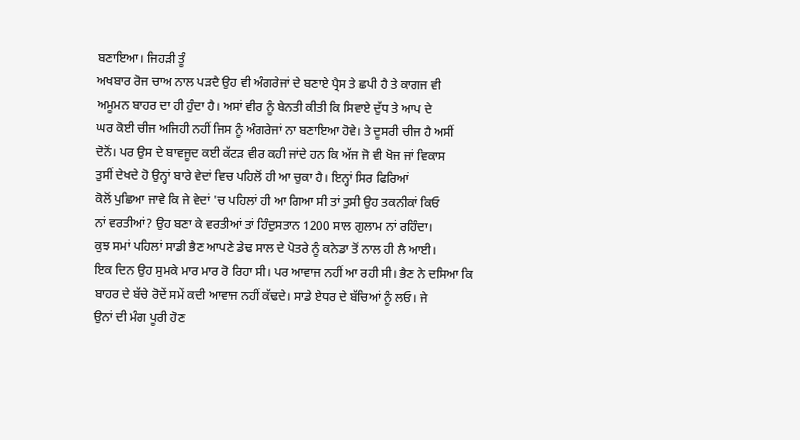ਬਣਾਇਆ। ਜਿਹੜੀ ਤੂੰ
ਅਖਬਾਰ ਰੋਜ ਚਾਅ ਨਾਲ ਪੜਦੈ ਉਹ ਵੀ ਅੰਗਰੇਜਾਂ ਦੇ ਬਣਾਏ ਪ੍ਰੈਸ ਤੇ ਛਪੀ ਹੈ ਤੇ ਕਾਗਜ ਵੀ
ਅਮੂਮਨ ਬਾਹਰ ਦਾ ਹੀ ਹੁੰਦਾ ਹੈ। ਅਸਾਂ ਵੀਰ ਨੂੰ ਬੇਨਤੀ ਕੀਤੀ ਕਿ ਸਿਵਾਏ ਦੁੱਧ ਤੇ ਆਪ ਦੇ
ਘਰ ਕੋਈ ਚੀਜ ਅਜਿਹੀ ਨਹੀਂ ਜਿਸ ਨੂੰ ਅੰਗਰੇਜਾਂ ਨਾ ਬਣਾਇਆ ਹੋਵੇ। ਤੇ ਦੂਸਰੀ ਚੀਜ ਹੈ ਅਸੀਂ
ਦੋਨੋਂ। ਪਰ ਉਸ ਦੇ ਬਾਵਜੂਦ ਕਈ ਕੱਟੜ ਵੀਰ ਕਹੀ ਜਾਂਦੇ ਹਨ ਕਿ ਅੱਜ ਜੋ ਵੀ ਖੋਜ ਜਾਂ ਵਿਕਾਸ
ਤੁਸੀਂ ਦੇਖਦੇ ਹੋ ਉਨ੍ਹਾਂ ਬਾਰੇ ਵੇਦਾਂ ਵਿਚ ਪਹਿਲੋਂ ਹੀ ਆ ਚੁਕਾ ਹੈ। ਇਨ੍ਹਾਂ ਸਿਰ ਫਿਰਿਆਂ
ਕੋਲੋਂ ਪੁਛਿਆ ਜਾਵੇ ਕਿ ਜੇ ਵੇਦਾਂ 'ਚ ਪਹਿਲਾਂ ਹੀ ਆ ਗਿਆ ਸੀ ਤਾਂ ਤੁਸੀ ਉਹ ਤਕਨੀਕਾਂ ਕਿਓ
ਨਾਂ ਵਰਤੀਆਂ? ਉਹ ਬਣਾ ਕੇ ਵਰਤੀਆਂ ਤਾਂ ਹਿੰਦੁਸਤਾਨ 1200 ਸਾਲ ਗੁਲਾਮ ਨਾਂ ਰਹਿੰਦਾ।
ਕੁਝ ਸਮਾਂ ਪਹਿਲਾਂ ਸਾਡੀ ਭੈਣ ਆਪਣੇ ਡੇਢ ਸਾਲ ਦੇ ਪੋਤਰੇ ਨੂੰ ਕਨੇਡਾ ਤੋਂ ਨਾਲ ਹੀ ਲੈ ਆਈ।
ਇਕ ਦਿਨ ਉਹ ਸੁਮਕੇ ਮਾਰ ਮਾਰ ਰੋ ਰਿਹਾ ਸੀ। ਪਰ ਆਵਾਜ ਨਹੀਂ ਆ ਰਹੀ ਸੀ। ਭੈਣ ਨੇ ਦਸਿਆ ਕਿ
ਬਾਹਰ ਦੇ ਬੱਚੇ ਰੋਦੇਂ ਸਮੇਂ ਕਦੀ ਆਵਾਜ ਨਹੀਂ ਕੱਢਦੇ। ਸਾਡੇ ਏਧਰ ਦੇ ਬੱਚਿਆਂ ਨੂੰ ਲਓ। ਜੇ
ਉਨਾਂ ਦੀ ਮੰਗ ਪੂਰੀ ਹੋਣ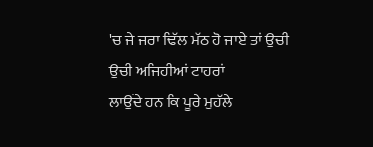'ਚ ਜੇ ਜਰਾ ਢਿੱਲ ਮੱਠ ਹੋ ਜਾਏ ਤਾਂ ਉਚੀ ਉਚੀ ਅਜਿਹੀਆਂ ਟਾਹਰਾਂ
ਲਾਉਂਦੇ ਹਨ ਕਿ ਪੂਰੇ ਮੁਹੱਲੇ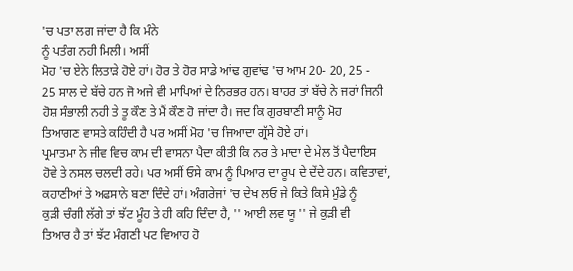'ਚ ਪਤਾ ਲਗ ਜਾਂਦਾ ਹੈ ਕਿ ਮੰਨੇ
ਨੂੰ ਪਤੰਗ ਨਹੀ ਮਿਲੀ। ਅਸੀਂ
ਮੋਹ 'ਚ ਏਨੇ ਲਿਤਾੜੇ ਹੋਏ ਹਾਂ। ਹੋਰ ਤੇ ਹੋਰ ਸਾਡੇ ਆਂਢ ਗੁਵਾਂਢ 'ਚ ਆਮ 20- 20, 25 -
25 ਸਾਲ ਦੇ ਬੱਚੇ ਹਨ ਜੋ ਅਜੇ ਵੀ ਮਾਪਿਆਂ ਦੇ ਨਿਰਭਰ ਹਨ। ਬਾਹਰ ਤਾਂ ਬੱਚੇ ਨੇ ਜਰਾਂ ਜਿਨੀ
ਹੋਸ਼ ਸੰਭਾਲੀ ਨਹੀ ਤੇ ਤੂ ਕੌਣ ਤੇ ਮੈਂ ਕੌਣ ਹੋ ਜਾਂਦਾ ਹੈ। ਜਦ ਕਿ ਗੁਰਬਾਣੀ ਸਾਨੂੰ ਮੋਹ
ਤਿਆਗਣ ਵਾਸਤੇ ਕਹਿੰਦੀ ਹੈ ਪਰ ਅਸੀਂ ਮੋਹ 'ਚ ਜਿਆਦਾ ਗ੍ਰੱਸੇ ਹੋਏ ਹਾਂ।
ਪ੍ਰਮਾਤਮਾ ਨੇ ਜੀਵ ਵਿਚ ਕਾਮ ਦੀ ਵਾਸਨਾ ਪੈਦਾ ਕੀਤੀ ਕਿ ਨਰ ਤੇ ਮਾਦਾ ਦੇ ਮੇਲ ਤੋਂ ਪੈਦਾਇਸ
ਹੋਵੇ ਤੇ ਨਸਲ ਚਲਦੀ ਰਹੇ। ਪਰ ਅਸੀਂ ਓਸੇ ਕਾਮ ਨੂੰ ਪਿਆਰ ਦਾ ਰੂਪ ਦੇ ਦੇਂਦੇ ਹਨ। ਕਵਿਤਾਵਾਂ,
ਕਹਾਣੀਆਂ ਤੇ ਅਫਸਾਨੇ ਬਣਾ ਦਿੰਦੇ ਹਾਂ। ਅੰਗਰੇਜਾਂ 'ਚ ਦੇਖ ਲਓ ਜੇ ਕਿਤੇ ਕਿਸੇ ਮੁੰਡੇ ਨੂੰ
ਕੁੜੀ ਚੰਗੀ ਲੱਗੇ ਤਾਂ ਝੱਟ ਮੂੰਹ ਤੇ ਹੀ ਕਹਿ ਦਿੰਦਾ ਹੈ, '' ਆਈ ਲਵ ਯੂ '' ਜੇ ਕੁੜੀ ਵੀ
ਤਿਆਰ ਹੈ ਤਾਂ ਝੱਟ ਮੰਗਣੀ ਪਟ ਵਿਆਹ ਹੋ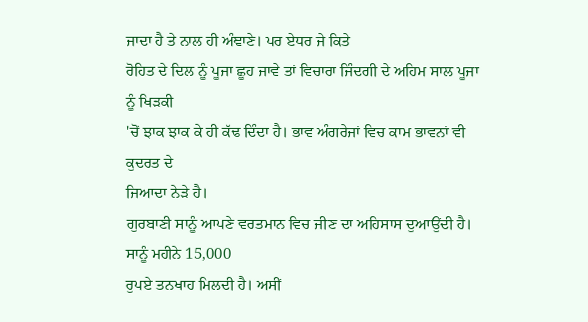ਜਾਦਾ ਹੈ ਤੇ ਨਾਲ ਹੀ ਅੰਞਾਣੇ। ਪਰ ਏਧਰ ਜੇ ਕਿਤੇ
ਰੋਹਿਤ ਦੇ ਦਿਲ ਨੂੰ ਪੂਜਾ ਛੂਹ ਜਾਵੇ ਤਾਂ ਵਿਚਾਰਾ ਜਿੰਦਗੀ ਦੇ ਅਹਿਮ ਸਾਲ ਪੂਜਾ ਨੂੰ ਖਿੜਕੀ
'ਚੋਂ ਝਾਕ ਝਾਕ ਕੇ ਹੀ ਕੱਢ ਦਿੰਦਾ ਹੈ। ਭਾਵ ਅੰਗਰੇਜਾਂ ਵਿਚ ਕਾਮ ਭਾਵਨਾਂ ਵੀ ਕੁਦਰਤ ਦੇ
ਜਿਆਦਾ ਨੇੜੇ ਹੈ।
ਗੁਰਬਾਣੀ ਸਾਨੂੰ ਆਪਣੇ ਵਰਤਮਾਨ ਵਿਚ ਜੀਣ ਦਾ ਅਹਿਸਾਸ ਦੁਆਉਂਦੀ ਹੈ। ਸਾਨੂੰ ਮਹੀਨੇ 15,000
ਰੁਪਏ ਤਨਖਾਹ ਮਿਲਦੀ ਹੈ। ਅਸੀਂ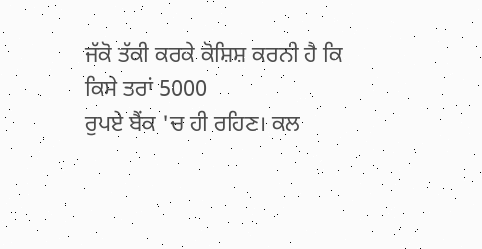ਜੱਕੋ ਤੱਕੀ ਕਰਕੇ ਕੋਸ਼ਿਸ਼ ਕਰਨੀ ਹੈ ਕਿ ਕਿਸੇ ਤਰਾਂ 5000
ਰੁਪਏ ਬੈਂਕ 'ਚ ਹੀ ਰਹਿਣ। ਕਲ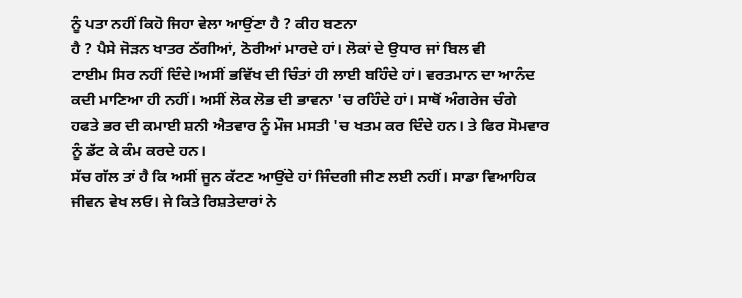ਨੂੰ ਪਤਾ ਨਹੀਂ ਕਿਹੋ ਜਿਹਾ ਵੇਲਾ ਆਉਂਣਾ ਹੈ ? ਕੀਹ ਬਣਨਾ
ਹੈ ? ਪੈਸੇ ਜੋੜਨ ਖਾਤਰ ਠੱਗੀਆਂ, ਠੋਰੀਆਂ ਮਾਰਦੇ ਹਾਂ। ਲੋਕਾਂ ਦੇ ਉਧਾਰ ਜਾਂ ਬਿਲ ਵੀ
ਟਾਈਮ ਸਿਰ ਨਹੀਂ ਦਿੰਦੇ।ਅਸੀਂ ਭਵਿੱਖ ਦੀ ਚਿੰਤਾਂ ਹੀ ਲਾਈ ਬਹਿੰਦੇ ਹਾਂ। ਵਰਤਮਾਨ ਦਾ ਆਨੰਦ
ਕਦੀ ਮਾਣਿਆ ਹੀ ਨਹੀਂ। ਅਸੀਂ ਲੋਕ ਲੋਭ ਦੀ ਭਾਵਨਾ 'ਚ ਰਹਿੰਦੇ ਹਾਂ। ਸਾਥੋਂ ਅੰਗਰੇਜ ਚੰਗੇ
ਹਫਤੇ ਭਰ ਦੀ ਕਮਾਈ ਸ਼ਨੀ ਐਤਵਾਰ ਨੂੰ ਮੌਜ ਮਸਤੀ 'ਚ ਖਤਮ ਕਰ ਦਿੰਦੇ ਹਨ। ਤੇ ਫਿਰ ਸੋਮਵਾਰ
ਨੂੰ ਡੱਟ ਕੇ ਕੰਮ ਕਰਦੇ ਹਨ।
ਸੱਚ ਗੱਲ ਤਾਂ ਹੈ ਕਿ ਅਸੀਂ ਜੂਨ ਕੱਟਣ ਆਉਂਦੇ ਹਾਂ ਜਿੰਦਗੀ ਜੀਣ ਲਈ ਨਹੀਂ। ਸਾਡਾ ਵਿਆਹਿਕ
ਜੀਵਨ ਵੇਖ ਲਓ। ਜੇ ਕਿਤੇ ਰਿਸ਼ਤੇਦਾਰਾਂ ਨੇ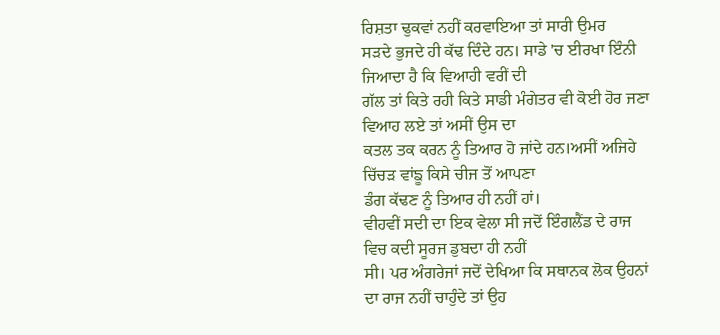ਰਿਸ਼ਤਾ ਢੁਕਵਾਂ ਨਹੀਂ ਕਰਵਾਇਆ ਤਾਂ ਸਾਰੀ ਉਮਰ
ਸੜਦੇ ਭੁਜਦੇ ਹੀ ਕੱਢ ਦਿੰਦੇ ਹਨ। ਸਾਡੇ 'ਚ ਈਰਖਾ ਇੰਨੀ ਜਿਆਦਾ ਹੈ ਕਿ ਵਿਆਹੀ ਵਰੀਂ ਦੀ
ਗੱਲ ਤਾਂ ਕਿਤੇ ਰਹੀ ਕਿਤੇ ਸਾਡੀ ਮੰਗੇਤਰ ਵੀ ਕੋਈ ਹੋਰ ਜਣਾ ਵਿਆਹ ਲਏ ਤਾਂ ਅਸੀਂ ਉਸ ਦਾ
ਕਤਲ ਤਕ ਕਰਨ ਨੂੰ ਤਿਆਰ ਹੋ ਜਾਂਦੇ ਹਨ।ਅਸੀਂ ਅਜਿਹੇ ਚਿੱਚੜ ਵਾਂਙੂ ਕਿਸੇ ਚੀਜ ਤੋਂ ਆਪਣਾ
ਡੰਗ ਕੱਢਣ ਨੂੰ ਤਿਆਰ ਹੀ ਨਹੀਂ ਹਾਂ।
ਵੀਹਵੀਂ ਸਦੀ ਦਾ ਇਕ ਵੇਲਾ ਸੀ ਜਦੋਂ ਇੰਗਲੈਂਡ ਦੇ ਰਾਜ ਵਿਚ ਕਦੀ ਸੂਰਜ ਡੁਬਦਾ ਹੀ ਨਹੀਂ
ਸੀ। ਪਰ ਅੰਗਰੇਜਾਂ ਜਦੋਂ ਦੇਖਿਆ ਕਿ ਸਥਾਨਕ ਲੋਕ ਉਹਨਾਂ ਦਾ ਰਾਜ ਨਹੀਂ ਚਾਹੁੰਦੇ ਤਾਂ ਉਹ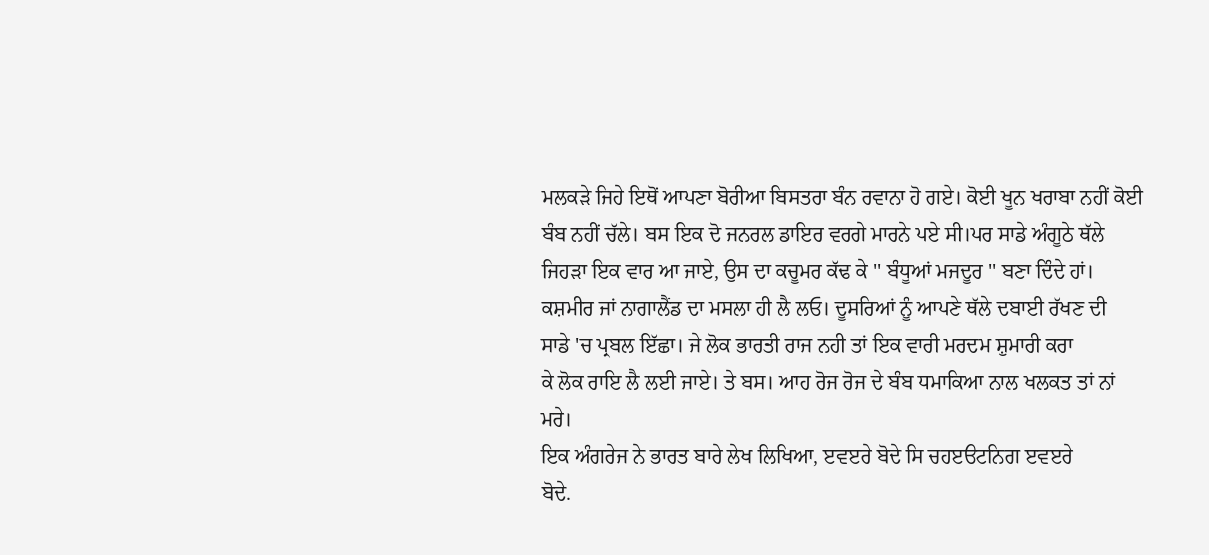ਮਲਕੜੇ ਜਿਹੇ ਇਥੋਂ ਆਪਣਾ ਬੋਰੀਆ ਬਿਸਤਰਾ ਬੰਨ ਰਵਾਨਾ ਹੋ ਗਏ। ਕੋਈ ਖੂਨ ਖਰਾਬਾ ਨਹੀਂ ਕੋਈ
ਬੰਬ ਨਹੀਂ ਚੱਲੇ। ਬਸ ਇਕ ਦੋ ਜਨਰਲ ਡਾਇਰ ਵਰਗੇ ਮਾਰਨੇ ਪਏ ਸੀ।ਪਰ ਸਾਡੇ ਅੰਗੂਠੇ ਥੱਲੇ
ਜਿਹੜਾ ਇਕ ਵਾਰ ਆ ਜਾਏ, ਉਸ ਦਾ ਕਚੂਮਰ ਕੱਢ ਕੇ '' ਬੰਧੂਆਂ ਮਜਦੂਰ '' ਬਣਾ ਦਿੰਦੇ ਹਾਂ।
ਕਸ਼ਮੀਰ ਜਾਂ ਨਾਗਾਲੈਂਡ ਦਾ ਮਸਲਾ ਹੀ ਲੈ ਲਓ। ਦੂਸਰਿਆਂ ਨੂੰ ਆਪਣੇ ਥੱਲੇ ਦਬਾਈ ਰੱਖਣ ਦੀ
ਸਾਡੇ 'ਚ ਪ੍ਰਬਲ ਇੱਛਾ। ਜੇ ਲੋਕ ਭਾਰਤੀ ਰਾਜ ਨਹੀ ਤਾਂ ਇਕ ਵਾਰੀ ਮਰਦਮ ਸ਼ੁਮਾਰੀ ਕਰਾ
ਕੇ ਲੋਕ ਰਾਇ ਲੈ ਲਈ ਜਾਏ। ਤੇ ਬਸ। ਆਹ ਰੋਜ ਰੋਜ ਦੇ ਬੰਬ ਧਮਾਕਿਆ ਨਾਲ ਖਲਕਤ ਤਾਂ ਨਾਂ ਮਰੇ।
ਇਕ ਅੰਗਰੇਜ ਨੇ ਭਾਰਤ ਬਾਰੇ ਲੇਖ ਲਿਖਿਆ, ੲਵੲਰੇ ਬੋਦੇ ਸਿ ਚਹੲੳਟਨਿਗ ੲਵੲਰੇ
ਬੋਦੇ.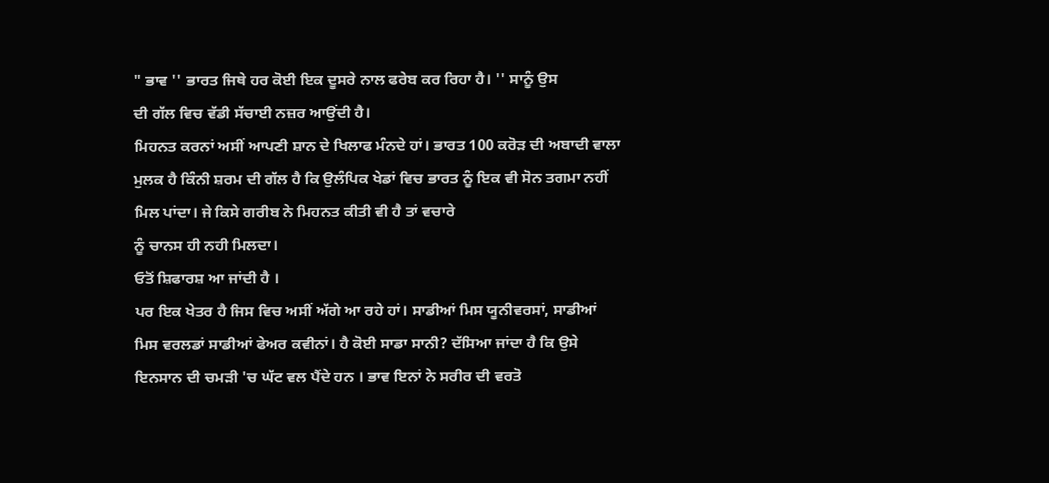" ਭਾਵ '' ਭਾਰਤ ਜਿਥੇ ਹਰ ਕੋਈ ਇਕ ਦੂਸਰੇ ਨਾਲ ਫਰੇਬ ਕਰ ਰਿਹਾ ਹੈ। '' ਸਾਨੂੰ ਉਸ
ਦੀ ਗੱਲ ਵਿਚ ਵੱਡੀ ਸੱਚਾਈ ਨਜ਼ਰ ਆਉਂਦੀ ਹੈ।
ਮਿਹਨਤ ਕਰਨਾਂ ਅਸੀਂ ਆਪਣੀ ਸ਼ਾਨ ਦੇ ਖਿਲਾਫ ਮੰਨਦੇ ਹਾਂ। ਭਾਰਤ 100 ਕਰੋੜ ਦੀ ਅਬਾਦੀ ਵਾਲਾ
ਮੁਲਕ ਹੈ ਕਿੰਨੀ ਸ਼ਰਮ ਦੀ ਗੱਲ ਹੈ ਕਿ ਉਲੰਪਿਕ ਖੇਡਾਂ ਵਿਚ ਭਾਰਤ ਨੂੰ ਇਕ ਵੀ ਸੋਨ ਤਗਮਾ ਨਹੀਂ
ਮਿਲ ਪਾਂਦਾ। ਜੇ ਕਿਸੇ ਗਰੀਬ ਨੇ ਮਿਹਨਤ ਕੀਤੀ ਵੀ ਹੈ ਤਾਂ ਵਚਾਰੇ
ਨੂੰ ਚਾਨਸ ਹੀ ਨਹੀ ਮਿਲਦਾ।
ਓਤੋਂ ਸ਼ਿਫਾਰਸ਼ ਆ ਜਾਂਦੀ ਹੈ ।
ਪਰ ਇਕ ਖੇਤਰ ਹੈ ਜਿਸ ਵਿਚ ਅਸੀਂ ਅੱਗੇ ਆ ਰਹੇ ਹਾਂ। ਸਾਡੀਆਂ ਮਿਸ ਯੂਨੀਵਰਸਾਂ, ਸਾਡੀਆਂ
ਮਿਸ ਵਰਲਡਾਂ ਸਾਡੀਆਂ ਫੇਅਰ ਕਵੀਨਾਂ। ਹੈ ਕੋਈ ਸਾਡਾ ਸਾਨੀ? ਦੱਸਿਆ ਜਾਂਦਾ ਹੈ ਕਿ ਉਸੇ
ਇਨਸਾਨ ਦੀ ਚਮੜੀ 'ਚ ਘੱਟ ਵਲ ਪੈਂਦੇ ਹਨ । ਭਾਵ ਇਨਾਂ ਨੇ ਸਰੀਰ ਦੀ ਵਰਤੋ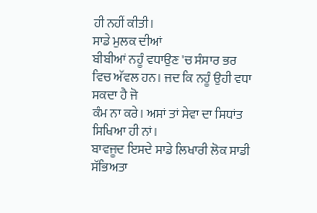ਹੀ ਨਹੀਂ ਕੀਤੀ।
ਸਾਡੇ ਮੁਲਕ ਦੀਆਂ
ਬੀਬੀਆਂ ਨਹੂੰ ਵਧਾਉਣ 'ਚ ਸੰਸਾਰ ਭਰ ਵਿਚ ਅੱਵਲ ਹਨ। ਜਦ ਕਿ ਨਹੂੰ ਉਹੀ ਵਧਾ ਸਕਦਾ ਹੈ ਜੋ
ਕੰਮ ਨਾ ਕਰੇ। ਅਸਾਂ ਤਾਂ ਸੇਵਾ ਦਾ ਸਿਧਾਂਤ ਸਿਖਿਆ ਹੀ ਨਾਂ।
ਬਾਵਜੂਦ ਇਸਦੇ ਸਾਡੇ ਲਿਖਾਰੀ ਲੋਕ ਸਾਡੀ ਸੱਭਿਅਤਾ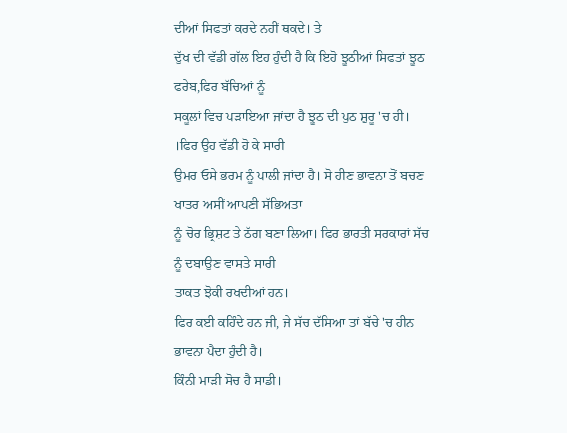ਦੀਆਂ ਸਿਫਤਾਂ ਕਰਦੇ ਨਹੀਂ ਥਕਦੇ। ਤੇ
ਦੁੱਖ ਦੀ ਵੱਡੀ ਗੱਲ ਇਹ ਹੁੰਦੀ ਹੈ ਕਿ ਇਹੋ ਝੂਠੀਆਂ ਸਿਫਤਾਂ ਝੂਠ ਫਰੇਬ,ਫਿਰ ਬੱਚਿਆਂ ਨੂੰ
ਸਕੂਲਾਂ ਵਿਚ ਪੜਾਇਆ ਜਾਂਦਾ ਹੈ ਝੂਠ ਦੀ ਪੁਠ ਸ਼ੁਰੂ 'ਚ ਹੀ। ।ਫਿਰ ਉਹ ਵੱਡੀ ਹੋ ਕੇ ਸਾਰੀ
ਉਮਰ ਓਸੇ ਭਰਮ ਨੂੰ ਪਾਲੀ ਜਾਂਦਾ ਹੈ। ਸੋ ਹੀਣ ਭਾਵਨਾ ਤੋਂ ਬਚਣ ਖਾਤਰ ਅਸੀਂ ਆਪਣੀ ਸੱਭਿਅਤਾ
ਨੂੰ ਚੋਰ ਭ੍ਰਿਸ਼ਟ ਤੇ ਠੱਗ ਬਣਾ ਲਿਆ। ਫਿਰ ਭਾਰਤੀ ਸਰਕਾਰਾਂ ਸੱਚ ਨੂੰ ਦਬਾਉਣ ਵਾਸਤੇ ਸਾਰੀ
ਤਾਕਤ ਝੋਕੀ ਰਖਦੀਆਂ ਹਨ।
ਫਿਰ ਕਈ ਕਹਿੰਦੇ ਹਨ ਜੀ, ਜੇ ਸੱਚ ਦੱਸਿਆ ਤਾਂ ਬੱਚੇ 'ਚ ਹੀਨ ਭਾਵਨਾ ਪੈਦਾ ਹੁੰਦੀ ਹੈ।
ਕਿੰਨੀ ਮਾੜੀ ਸੋਚ ਹੈ ਸਾਡੀ।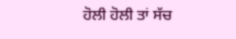ਹੋਲੀ ਹੋਲੀ ਤਾਂ ਸੱਚ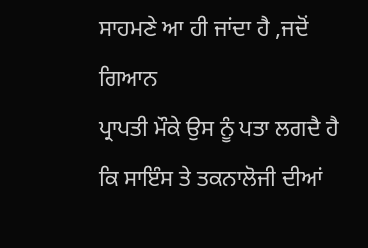ਸਾਹਮਣੇ ਆ ਹੀ ਜਾਂਦਾ ਹੈ ,ਜਦੋਂ ਗਿਆਨ
ਪ੍ਰਾਪਤੀ ਮੌਕੇ ਉਸ ਨੂੰ ਪਤਾ ਲਗਦੈ ਹੈ ਕਿ ਸਾਇੰਸ ਤੇ ਤਕਨਾਲੋਜੀ ਦੀਆਂ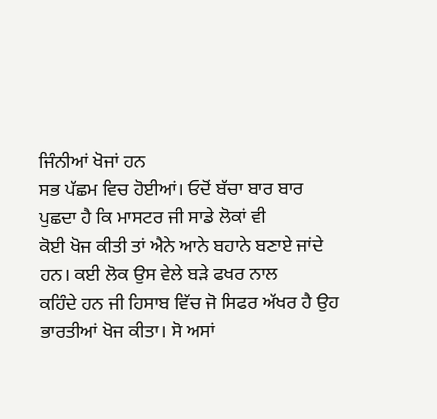ਜਿੰਨੀਆਂ ਖੋਜਾਂ ਹਨ
ਸਭ ਪੱਛਮ ਵਿਚ ਹੋਈਆਂ। ਓਦੋਂ ਬੱਚਾ ਬਾਰ ਬਾਰ ਪੁਛਦਾ ਹੈ ਕਿ ਮਾਸਟਰ ਜੀ ਸਾਡੇ ਲੋਕਾਂ ਵੀ
ਕੋਈ ਖੋਜ ਕੀਤੀ ਤਾਂ ਐਨੇ ਆਨੇ ਬਹਾਨੇ ਬਣਾਏ ਜਾਂਦੇ ਹਨ। ਕਈ ਲੋਕ ਉਸ ਵੇਲੇ ਬੜੇ ਫਖਰ ਨਾਲ
ਕਹਿੰਦੇ ਹਨ ਜੀ ਹਿਸਾਬ ਵਿੱਚ ਜੋ ਸਿਫਰ ਅੱਖਰ ਹੈ ਉਹ ਭਾਰਤੀਆਂ ਖੋਜ ਕੀਤਾ। ਸੋ ਅਸਾਂ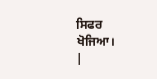ਸਿਫਰ
ਖੋਜਿਆ।
|